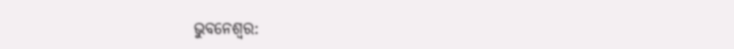ଭୁବନେଶ୍ବର: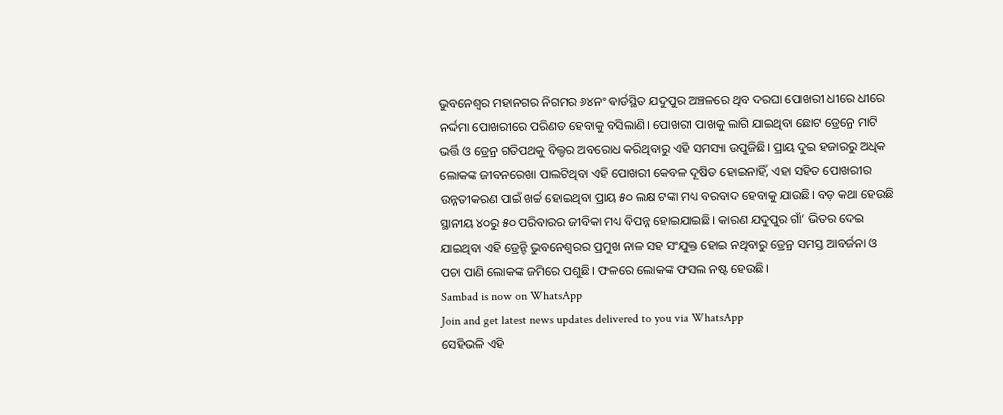ଭୁବନେଶ୍ବର ମହାନଗର ନିଗମର ୬୪ନଂ ଵାର୍ଡସ୍ଥିତ ଯଦୁପୁର ଅଞ୍ଚଳରେ ଥିବ ଦରଘା ପୋଖରୀ ଧୀରେ ଧୀରେ ନର୍ଦ୍ଦମା ପୋଖରୀରେ ପରିଣତ ହେବାକୁ ବସିଲାଣି। ପୋଖରୀ ପାଖକୁ ଲାଗି ଯାଇଥିବା ଛୋଟ ଡ୍ରେନ୍ରେ ମାଟି ଭର୍ତ୍ତି ଓ ଡ୍ରେନ୍ର ଗତିପଥକୁ ବିଲ୍ଡର ଅବରୋଧ କରିଥିବାରୁ ଏହି ସମସ୍ୟା ଉପୁଜିଛି। ପ୍ରାୟ ଦୁଇ ହଜାରରୁ ଅଧିକ ଲୋକଙ୍କ ଜୀବନରେଖା ପାଲଟିଥିବା ଏହି ପୋଖରୀ କେବଳ ଦୂଷିତ ହୋଇନାହିଁ, ଏହା ସହିତ ପୋଖରୀର ଉନ୍ନତୀକରଣ ପାଇଁ ଖର୍ଚ୍ଚ ହୋଇଥିବା ପ୍ରାୟ ୫୦ ଲକ୍ଷ ଟଙ୍କା ମଧ୍ୟ ବରବାଦ ହେବାକୁ ଯାଉଛି। ବଡ଼ କଥା ହେଉଛି ସ୍ଥାନୀୟ ୪୦ରୁ ୫୦ ପରିବାରର ଜୀବିକା ମଧ୍ୟ ବିପନ୍ନ ହୋଇଯାଇଛି। କାରଣ ଯଦୁପୁର ଗାଁ’ ଭିତର ଦେଇ ଯାଇଥିବା ଏହି ଡ୍ରେନ୍ଟି ଭୁବନେଶ୍ବରର ପ୍ରମୁଖ ନାଳ ସହ ସଂଯୁକ୍ତ ହୋଇ ନଥିବାରୁ ଡ୍ରେନ୍ର ସମସ୍ତ ଆବର୍ଜନା ଓ ପଚା ପାଣି ଲୋକଙ୍କ ଜମିରେ ପଶୁଛି। ଫଳରେ ଲୋକଙ୍କ ଫସଲ ନଷ୍ଟ ହେଉଛି।
Sambad is now on WhatsApp
Join and get latest news updates delivered to you via WhatsApp
ସେହିଭଳି ଏହି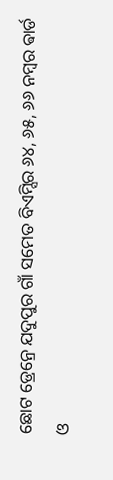ଛୋଟ ଡ୍ରେନ୍ରେ ଯଦୁପୁର ଗାଁ ସମେତ ବିଏମ୍ସିର ୬୪, ୬୫, ୬୬ ନମ୍ବର ଵାର୍ଡ ଓ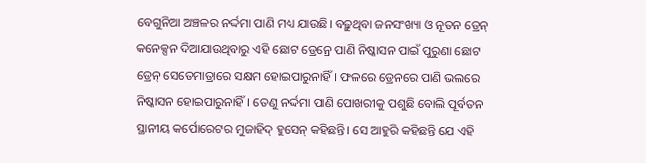ବେଗୁନିଆ ଅଞ୍ଚଳର ନର୍ଦ୍ଦମା ପାଣି ମଧ୍ୟ ଯାଉଛି। ବଢ଼ୁଥିବା ଜନସଂଖ୍ୟା ଓ ନୂତନ ଡ୍ରେନ୍ କନେକ୍ସନ ଦିଆଯାଉଥିବାରୁ ଏହି ଛୋଟ ଡ୍ରେନ୍ରେ ପାଣି ନିଷ୍କାସନ ପାଇଁ ପୁରୁଣା ଛୋଟ ଡ୍ରେନ୍ ସେତେମାତ୍ରାରେ ସକ୍ଷମ ହୋଇପାରୁନାହିଁ। ଫଳରେ ଡ୍ରେନରେ ପାଣି ଭଲରେ ନିଷ୍କାସନ ହୋଇପାରୁନାହିଁ। ତେଣୁ ନର୍ଦ୍ଦମା ପାଣି ପୋଖରୀକୁ ପଶୁଛି ବୋଲି ପୂର୍ବତନ ସ୍ଥାନୀୟ କର୍ପୋରେଟର ମୁଜାହିଦ୍ ହୁସେନ୍ କହିଛନ୍ତି। ସେ ଆହୁରି କହିଛନ୍ତି ଯେ ଏହି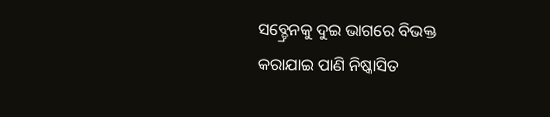ସବ୍ଡ୍ରେନକୁ ଦୁଇ ଭାଗରେ ବିଭକ୍ତ କରାଯାଇ ପାଣି ନିଷ୍କାସିତ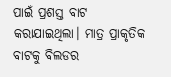ପାଇଁ ପ୍ରଶସ୍ତ ବାଟ କରାଯାଇଥିଲା। ମାତ୍ର ପ୍ରାକୃତିକ ବାଟକୁ ବିଲଡର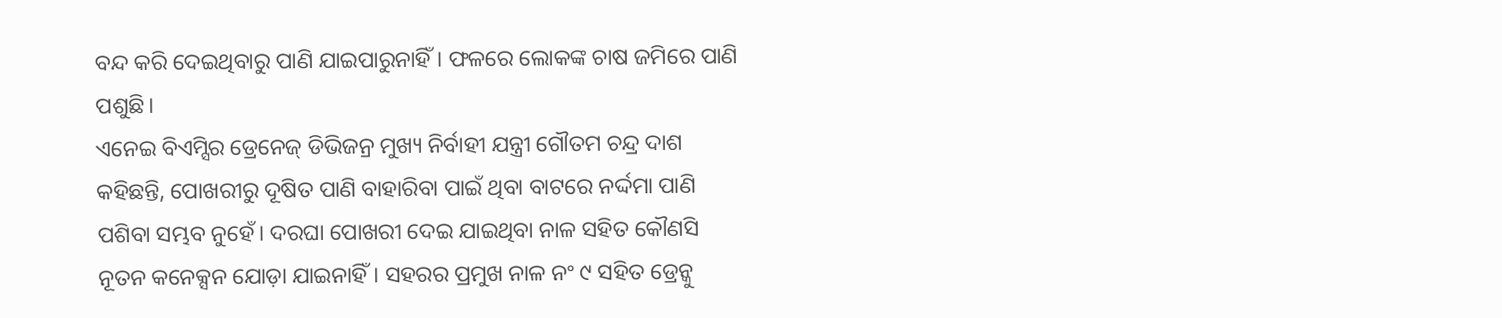ବନ୍ଦ କରି ଦେଇଥିବାରୁ ପାଣି ଯାଇପାରୁନାହିଁ। ଫଳରେ ଲୋକଙ୍କ ଚାଷ ଜମିରେ ପାଣି ପଶୁଛି।
ଏନେଇ ବିଏମ୍ସିର ଡ୍ରେନେଜ୍ ଡିଭିଜନ୍ର ମୁଖ୍ୟ ନିର୍ବାହୀ ଯନ୍ତ୍ରୀ ଗୌତମ ଚନ୍ଦ୍ର ଦାଶ କହିଛନ୍ତି, ପୋଖରୀରୁ ଦୂଷିତ ପାଣି ବାହାରିବା ପାଇଁ ଥିବା ବାଟରେ ନର୍ଦ୍ଦମା ପାଣି ପଶିବା ସମ୍ଭବ ନୁହେଁ। ଦରଘା ପୋଖରୀ ଦେଇ ଯାଇଥିବା ନାଳ ସହିତ କୌଣସି ନୂତନ କନେକ୍ସନ ଯୋଡ଼ା ଯାଇନାହିଁ। ସହରର ପ୍ରମୁଖ ନାଳ ନଂ ୯ ସହିତ ଡ୍ରେନ୍କୁ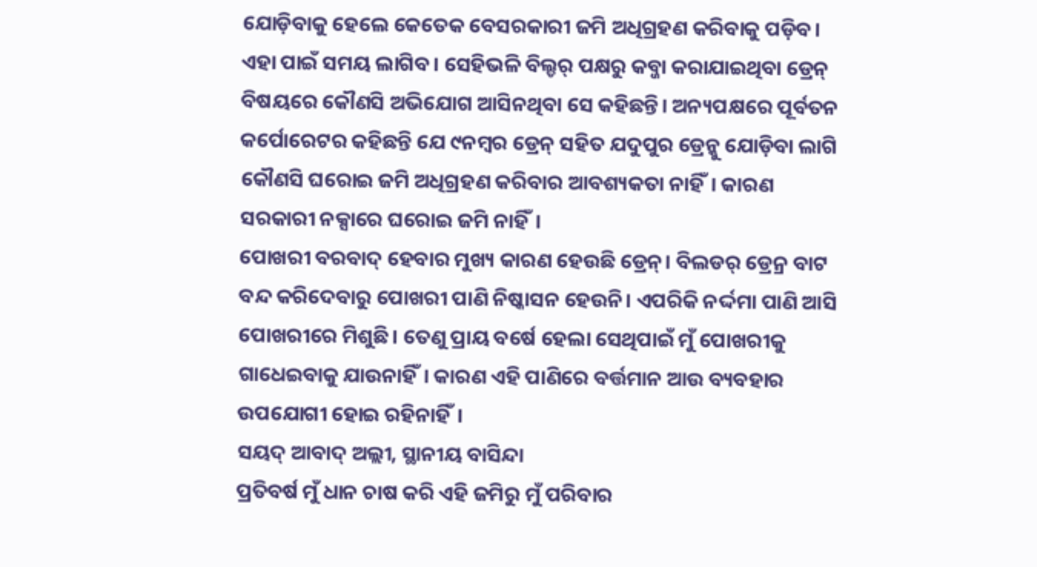ଯୋଡ଼ିବାକୁ ହେଲେ କେତେକ ବେସରକାରୀ ଜମି ଅଧିଗ୍ରହଣ କରିବାକୁ ପଡ଼ିବ। ଏହା ପାଇଁ ସମୟ ଲାଗିବ। ସେହିଭଳି ବିଲ୍ଡର୍ ପକ୍ଷରୁ କବ୍ଜା କରାଯାଇଥିବା ଡ୍ରେନ୍ ବିଷୟରେ କୌଣସି ଅଭିଯୋଗ ଆସିନଥିବା ସେ କହିଛନ୍ତି। ଅନ୍ୟପକ୍ଷରେ ପୂର୍ବତନ କର୍ପୋରେଟର କହିଛନ୍ତି ଯେ ୯ନମ୍ବର ଡ୍ରେନ୍ ସହିତ ଯଦୁପୁର ଡ୍ରେନ୍କୁ ଯୋଡ଼ିବା ଲାଗି କୌଣସି ଘରୋଇ ଜମି ଅଧିଗ୍ରହଣ କରିବାର ଆବଶ୍ୟକତା ନାହିଁ। କାରଣ ସରକାରୀ ନକ୍ସାରେ ଘରୋଇ ଜମି ନାହିଁ।
ପୋଖରୀ ବରବାଦ୍ ହେବାର ମୁଖ୍ୟ କାରଣ ହେଉଛି ଡ୍ରେନ୍। ବିଲଡର୍ ଡ୍ରେନ୍ର ବାଟ ବନ୍ଦ କରିଦେବାରୁ ପୋଖରୀ ପାଣି ନିଷ୍କାସନ ହେଉନି। ଏପରିକି ନର୍ଦ୍ଦମା ପାଣି ଆସି ପୋଖରୀରେ ମିଶୁଛି। ତେଣୁ ପ୍ରାୟ ବର୍ଷେ ହେଲା ସେଥିପାଇଁ ମୁଁ ପୋଖରୀକୁ ଗାଧେଇବାକୁ ଯାଉନାହିଁ। କାରଣ ଏହି ପାଣିରେ ବର୍ତ୍ତମାନ ଆଉ ବ୍ୟବହାର ଉପଯୋଗୀ ହୋଇ ରହିନାହିଁ।
ସୟଦ୍ ଆବାଦ୍ ଅଲ୍ଲୀ, ସ୍ଥାନୀୟ ବାସିନ୍ଦା
ପ୍ରତିବର୍ଷ ମୁଁ ଧାନ ଚାଷ କରି ଏହି ଜମିରୁ ମୁଁ ପରିବାର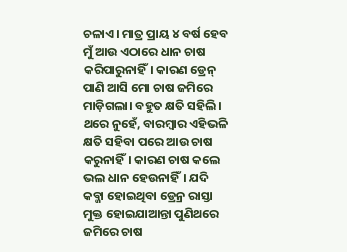ଚଳାଏ। ମାତ୍ର ପ୍ରାୟ ୪ ବର୍ଷ ହେବ ମୁଁ ଆଉ ଏଠାରେ ଧାନ ଚାଷ କରିପାରୁନାହିଁ। କାରଣ ଡ୍ରେନ୍ ପାଣି ଆସି ମୋ ଚାଷ ଜମିରେ ମାଡ଼ିଗଲା। ବହୁତ କ୍ଷତି ସହିଲି। ଥରେ ନୁହେଁ, ବାରମ୍ବାର ଏହିଭଳି କ୍ଷତି ସହିବା ପରେ ଆଉ ଚାଷ କରୁନାହିଁ। କାରଣ ଚାଷ କଲେ ଭଲ ଧାନ ହେଉନାହିଁ। ଯଦି କବ୍ଜା ହୋଇଥିବା ଡ୍ରେନ୍ର ରାସ୍ତା ମୁକ୍ତ ହୋଇଯାଆନ୍ତା ପୁଣିଥରେ ଜମିରେ ଚାଷ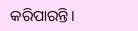କରିପାରନ୍ତି।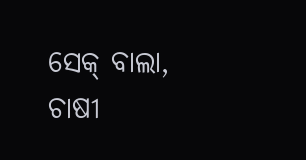ସେକ୍ ବାଲା, ଚାଷୀ